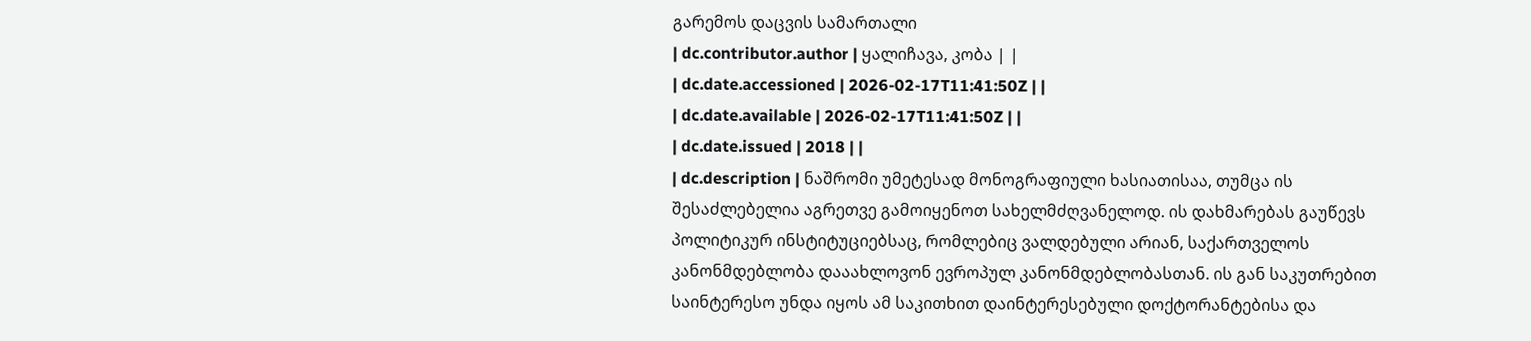გარემოს დაცვის სამართალი
| dc.contributor.author | ყალიჩავა, კობა | |
| dc.date.accessioned | 2026-02-17T11:41:50Z | |
| dc.date.available | 2026-02-17T11:41:50Z | |
| dc.date.issued | 2018 | |
| dc.description | ნაშრომი უმეტესად მონოგრაფიული ხასიათისაა, თუმცა ის შესაძლებელია აგრეთვე გამოიყენოთ სახელმძღვანელოდ. ის დახმარებას გაუწევს პოლიტიკურ ინსტიტუციებსაც, რომლებიც ვალდებული არიან, საქართველოს კანონმდებლობა დააახლოვონ ევროპულ კანონმდებლობასთან. ის გან საკუთრებით საინტერესო უნდა იყოს ამ საკითხით დაინტერესებული დოქტორანტებისა და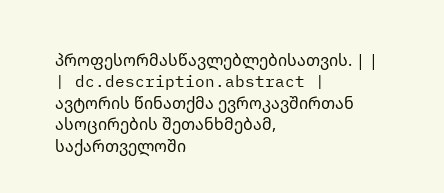პროფესორმასწავლებლებისათვის. | |
| dc.description.abstract | ავტორის წინათქმა ევროკავშირთან ასოცირების შეთანხმებამ, საქართველოში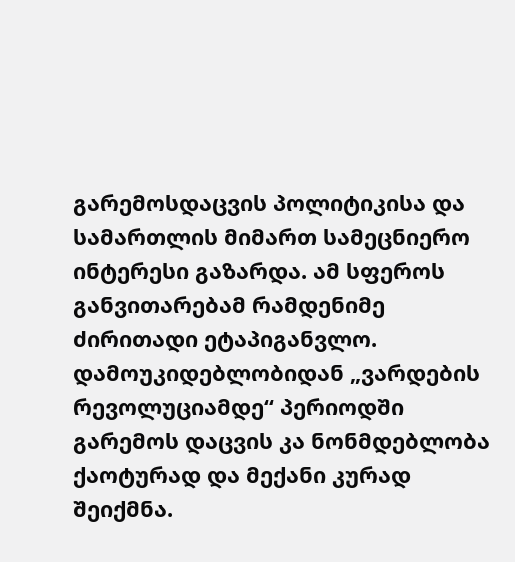გარემოსდაცვის პოლიტიკისა და სამართლის მიმართ სამეცნიერო ინტერესი გაზარდა. ამ სფეროს განვითარებამ რამდენიმე ძირითადი ეტაპიგანვლო. დამოუკიდებლობიდან „ვარდების რევოლუციამდე“ პერიოდში გარემოს დაცვის კა ნონმდებლობა ქაოტურად და მექანი კურად შეიქმნა.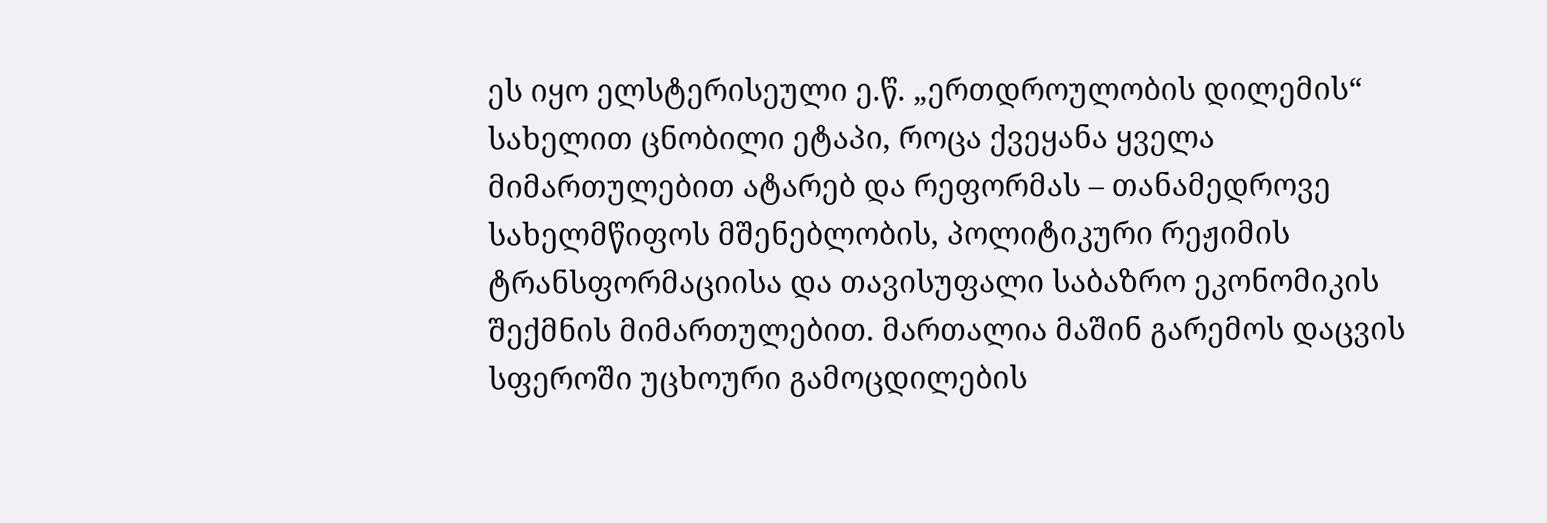ეს იყო ელსტერისეული ე.წ. „ერთდროულობის დილემის“ სახელით ცნობილი ეტაპი, როცა ქვეყანა ყველა მიმართულებით ატარებ და რეფორმას – თანამედროვე სახელმწიფოს მშენებლობის, პოლიტიკური რეჟიმის ტრანსფორმაციისა და თავისუფალი საბაზრო ეკონომიკის შექმნის მიმართულებით. მართალია მაშინ გარემოს დაცვის სფეროში უცხოური გამოცდილების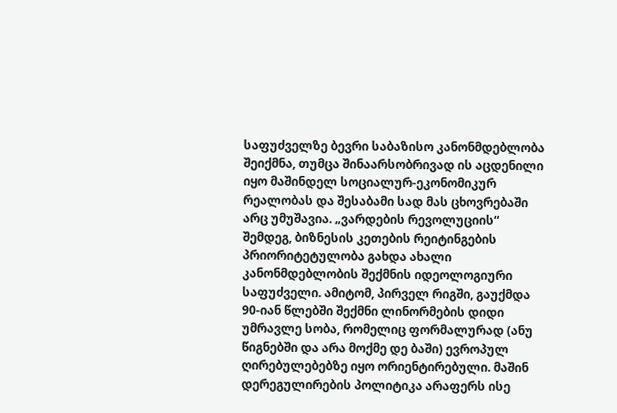საფუძველზე ბევრი საბაზისო კანონმდებლობა შეიქმნა, თუმცა შინაარსობრივად ის აცდენილი იყო მაშინდელ სოციალურ-ეკონომიკურ რეალობას და შესაბამი სად მას ცხოვრებაში არც უმუშავია. „ვარდების რევოლუციის“ შემდეგ, ბიზნესის კეთების რეიტინგების პრიორიტეტულობა გახდა ახალი კანონმდებლობის შექმნის იდეოლოგიური საფუძველი. ამიტომ, პირველ რიგში, გაუქმდა 90-იან წლებში შექმნი ლინორმების დიდი უმრავლე სობა, რომელიც ფორმალურად (ანუ წიგნებში და არა მოქმე დე ბაში) ევროპულ ღირებულებებზე იყო ორიენტირებული. მაშინ დერეგულირების პოლიტიკა არაფერს ისე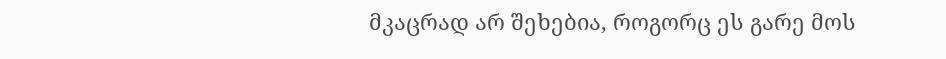მკაცრად არ შეხებია, როგორც ეს გარე მოს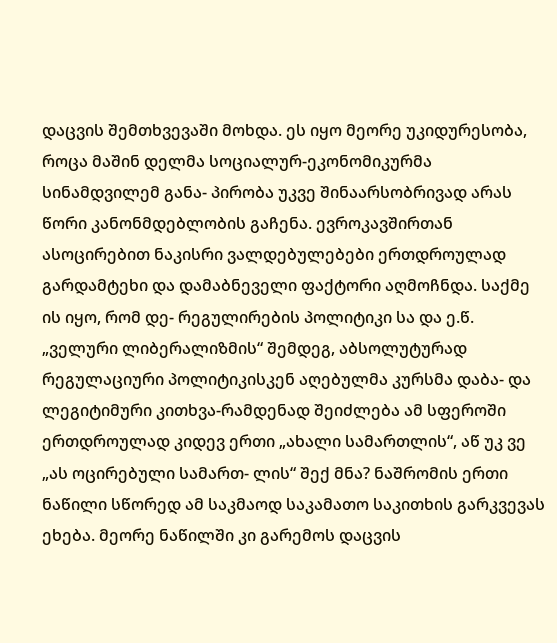დაცვის შემთხვევაში მოხდა. ეს იყო მეორე უკიდურესობა, როცა მაშინ დელმა სოციალურ-ეკონომიკურმა სინამდვილემ განა- პირობა უკვე შინაარსობრივად არას წორი კანონმდებლობის გაჩენა. ევროკავშირთან ასოცირებით ნაკისრი ვალდებულებები ერთდროულად გარდამტეხი და დამაბნეველი ფაქტორი აღმოჩნდა. საქმე ის იყო, რომ დე- რეგულირების პოლიტიკი სა და ე.წ. „ველური ლიბერალიზმის“ შემდეგ, აბსოლუტურად რეგულაციური პოლიტიკისკენ აღებულმა კურსმა დაბა- და ლეგიტიმური კითხვა-რამდენად შეიძლება ამ სფეროში ერთდროულად კიდევ ერთი „ახალი სამართლის“, აწ უკ ვე „ას ოცირებული სამართ- ლის“ შექ მნა? ნაშრომის ერთი ნაწილი სწორედ ამ საკმაოდ საკამათო საკითხის გარკვევას ეხება. მეორე ნაწილში კი გარემოს დაცვის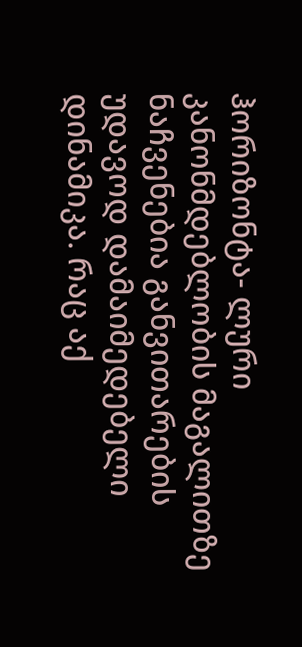ჰორიზონტა- ლური კანონმდებლობის მაგალითზე ნაჩვენებია განვითარების უდავოდ დამაიმედებელი დინამიკა. რაც აქ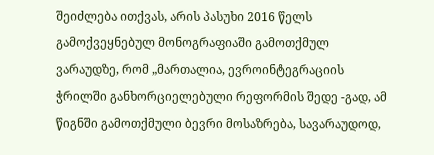შეიძლება ითქვას, არის პასუხი 2016 წელს გამოქვეყნებულ მონოგრაფიაში გამოთქმულ ვარაუდზე, რომ „მართალია, ევროინტეგრაციის ჭრილში განხორციელებული რეფორმის შედე -გად, ამ წიგნში გამოთქმული ბევრი მოსაზრება, სავარაუდოდ,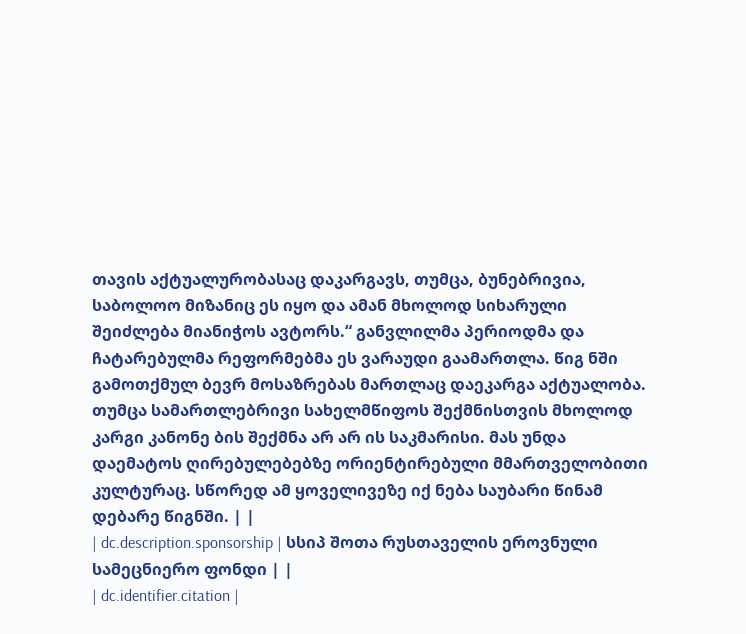თავის აქტუალურობასაც დაკარგავს, თუმცა, ბუნებრივია, საბოლოო მიზანიც ეს იყო და ამან მხოლოდ სიხარული შეიძლება მიანიჭოს ავტორს.“ განვლილმა პერიოდმა და ჩატარებულმა რეფორმებმა ეს ვარაუდი გაამართლა. წიგ ნში გამოთქმულ ბევრ მოსაზრებას მართლაც დაეკარგა აქტუალობა. თუმცა სამართლებრივი სახელმწიფოს შექმნისთვის მხოლოდ კარგი კანონე ბის შექმნა არ არ ის საკმარისი. მას უნდა დაემატოს ღირებულებებზე ორიენტირებული მმართველობითი კულტურაც. სწორედ ამ ყოველივეზე იქ ნება საუბარი წინამ დებარე წიგნში. | |
| dc.description.sponsorship | სსიპ შოთა რუსთაველის ეროვნული სამეცნიერო ფონდი | |
| dc.identifier.citation |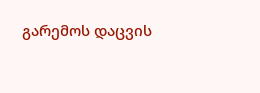გარემოს დაცვის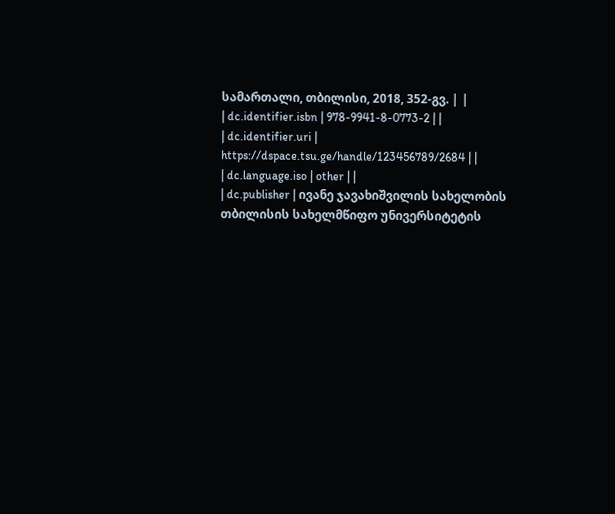სამართალი, თბილისი, 2018, 352-გვ. | |
| dc.identifier.isbn | 978-9941-8-0773-2 | |
| dc.identifier.uri | https://dspace.tsu.ge/handle/123456789/2684 | |
| dc.language.iso | other | |
| dc.publisher | ივანე ჯავახიშვილის სახელობის თბილისის სახელმწიფო უნივერსიტეტის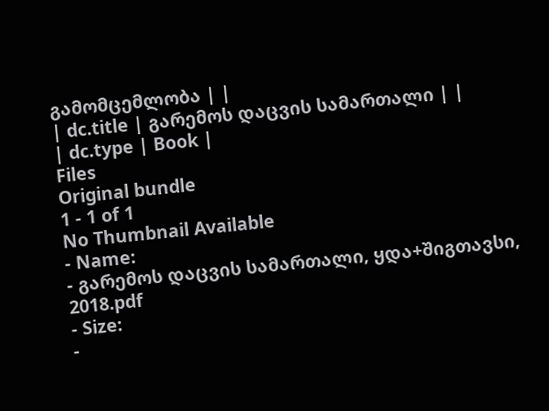გამომცემლობა | |
| dc.title | გარემოს დაცვის სამართალი | |
| dc.type | Book |
Files
Original bundle
1 - 1 of 1
No Thumbnail Available
- Name:
- გარემოს დაცვის სამართალი, ყდა+შიგთავსი, 2018.pdf
- Size:
-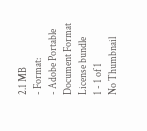2.1 MB
- Format:
- Adobe Portable Document Format
License bundle
1 - 1 of 1
No Thumbnail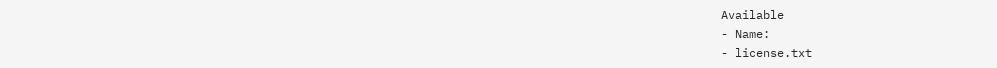Available
- Name:
- license.txt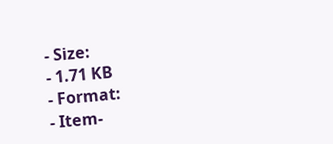- Size:
- 1.71 KB
- Format:
- Item-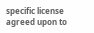specific license agreed upon to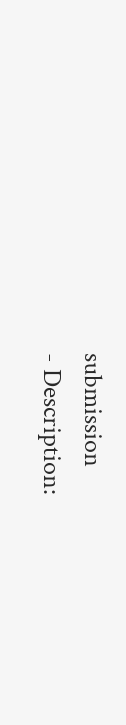submission
- Description: